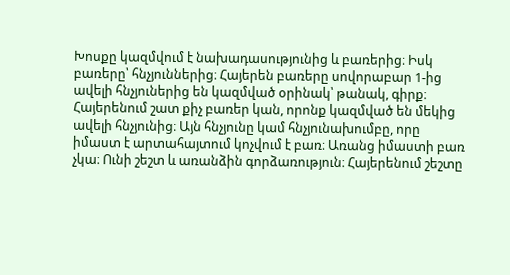Խոսքը կազմվում է նախադասությունից և բառերից։ Իսկ բառերը՝ հնչյուններից։ Հայերեն բառերը սովորաբար 1-ից ավելի հնչյուներից են կազմված օրինակ՝ թանակ, գիրք։ Հայերենում շատ քիչ բառեր կան, որոնք կազմված են մեկից ավելի հնչյունից։ Այն հնչյունը կամ հնչյունախումբը, որը իմաստ է արտահայտում կոչվում է բառ։ Առանց իմաստի բառ չկա։ Ունի շեշտ և առանձին գորձառություն։ Հայերենում շեշտը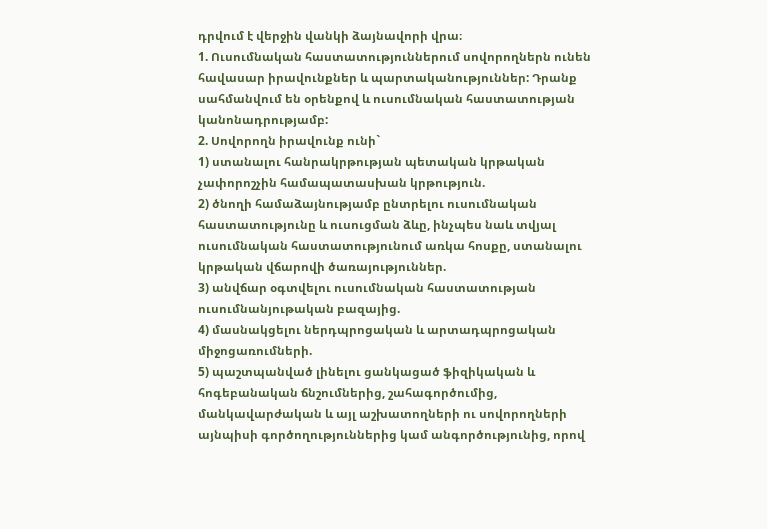դրվում է վերջին վանկի ձայնավորի վրա։
1. Ուսումնական հաստատություններում սովորողներն ունեն հավասար իրավունքներ և պարտականություններ: Դրանք սահմանվում են օրենքով և ուսումնական հաստատության կանոնադրությամբ:
2. Սովորողն իրավունք ունի`
1) ստանալու հանրակրթության պետական կրթական չափորոշչին համապատասխան կրթություն.
2) ծնողի համաձայնությամբ ընտրելու ուսումնական հաստատությունը և ուսուցման ձևը, ինչպես նաև տվյալ ուսումնական հաստատությունում առկա հոսքը, ստանալու կրթական վճարովի ծառայություններ.
3) անվճար օգտվելու ուսումնական հաստատության ուսումնանյութական բազայից.
4) մասնակցելու ներդպրոցական և արտադպրոցական միջոցառումների.
5) պաշտպանված լինելու ցանկացած ֆիզիկական և հոգեբանական ճնշումներից, շահագործումից, մանկավարժական և այլ աշխատողների ու սովորողների այնպիսի գործողություններից կամ անգործությունից, որով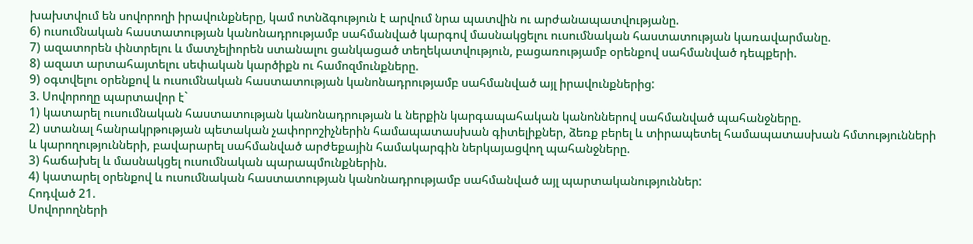խախտվում են սովորողի իրավունքները, կամ ոտնձգություն է արվում նրա պատվին ու արժանապատվությանը.
6) ուսումնական հաստատության կանոնադրությամբ սահմանված կարգով մասնակցելու ուսումնական հաստատության կառավարմանը.
7) ազատորեն փնտրելու և մատչելիորեն ստանալու ցանկացած տեղեկատվություն, բացառությամբ օրենքով սահմանված դեպքերի.
8) ազատ արտահայտելու սեփական կարծիքն ու համոզմունքները.
9) օգտվելու օրենքով և ուսումնական հաստատության կանոնադրությամբ սահմանված այլ իրավունքներից:
3. Սովորողը պարտավոր է`
1) կատարել ուսումնական հաստատության կանոնադրության և ներքին կարգապահական կանոններով սահմանված պահանջները.
2) ստանալ հանրակրթության պետական չափորոշիչներին համապատասխան գիտելիքներ, ձեռք բերել և տիրապետել համապատասխան հմտությունների և կարողությունների, բավարարել սահմանված արժեքային համակարգին ներկայացվող պահանջները.
3) հաճախել և մասնակցել ուսումնական պարապմունքներին.
4) կատարել օրենքով և ուսումնական հաստատության կանոնադրությամբ սահմանված այլ պարտականություններ:
Հոդված 21.
Սովորողների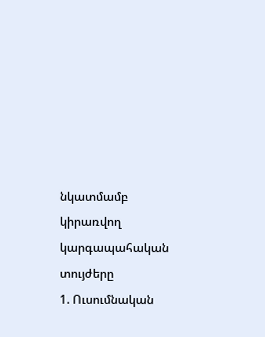նկատմամբ կիրառվող կարգապահական տույժերը
1. Ուսումնական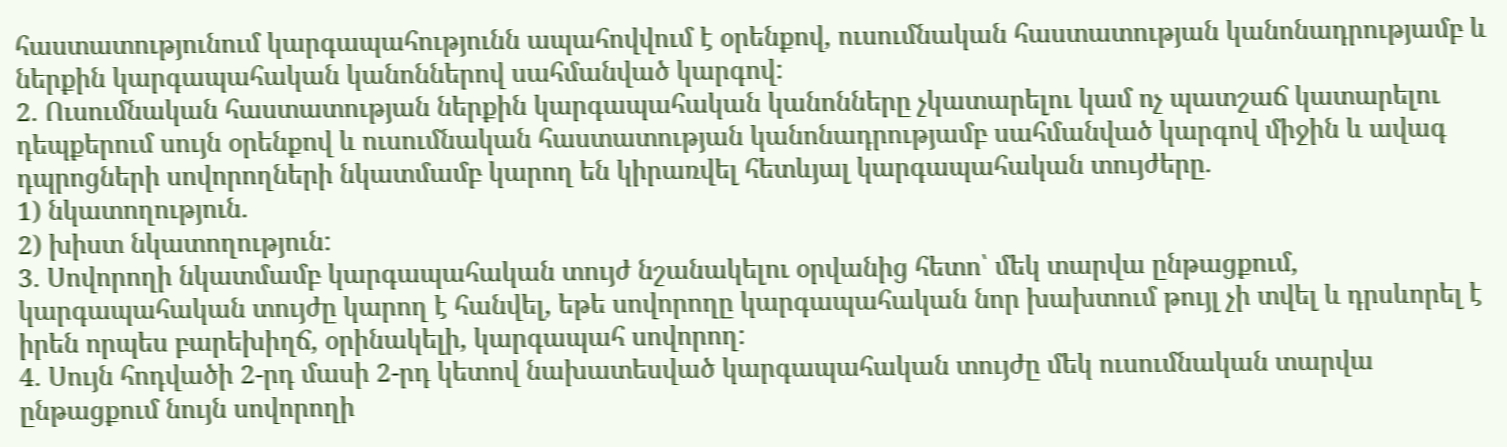հաստատությունում կարգապահությունն ապահովվում է օրենքով, ուսումնական հաստատության կանոնադրությամբ և ներքին կարգապահական կանոններով սահմանված կարգով:
2. Ուսումնական հաստատության ներքին կարգապահական կանոնները չկատարելու կամ ոչ պատշաճ կատարելու դեպքերում սույն օրենքով և ուսումնական հաստատության կանոնադրությամբ սահմանված կարգով միջին և ավագ դպրոցների սովորողների նկատմամբ կարող են կիրառվել հետևյալ կարգապահական տույժերը.
1) նկատողություն.
2) խիստ նկատողություն:
3. Սովորողի նկատմամբ կարգապահական տույժ նշանակելու օրվանից հետո՝ մեկ տարվա ընթացքում, կարգապահական տույժը կարող է հանվել, եթե սովորողը կարգապահական նոր խախտում թույլ չի տվել և դրսևորել է իրեն որպես բարեխիղճ, օրինակելի, կարգապահ սովորող:
4. Սույն հոդվածի 2-րդ մասի 2-րդ կետով նախատեսված կարգապահական տույժը մեկ ուսումնական տարվա ընթացքում նույն սովորողի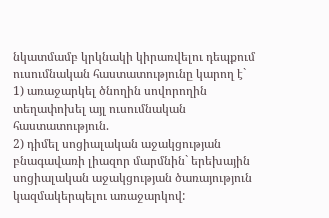նկատմամբ կրկնակի կիրառվելու դեպքում ուսումնական հաստատությունը կարող է`
1) առաջարկել ծնողին սովորողին տեղափոխել այլ ուսումնական հաստատություն.
2) դիմել սոցիալական աջակցության բնագավառի լիազոր մարմնին` երեխային սոցիալական աջակցության ծառայություն կազմակերպելու առաջարկով: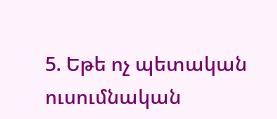5. Եթե ոչ պետական ուսումնական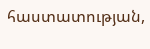հաստատության,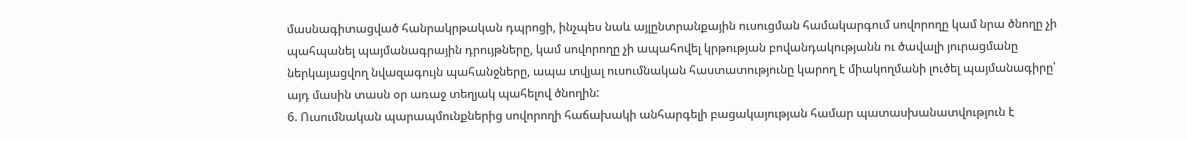մասնագիտացված հանրակրթական դպրոցի, ինչպես նաև այլընտրանքային ուսուցման համակարգում սովորողը կամ նրա ծնողը չի պահպանել պայմանագրային դրույթները, կամ սովորողը չի ապահովել կրթության բովանդակությանն ու ծավալի յուրացմանը ներկայացվող նվազագույն պահանջները, ապա տվյալ ուսումնական հաստատությունը կարող է միակողմանի լուծել պայմանագիրը՝ այդ մասին տասն օր առաջ տեղյակ պահելով ծնողին:
6. Ուսումնական պարապմունքներից սովորողի հաճախակի անհարգելի բացակայության համար պատասխանատվություն է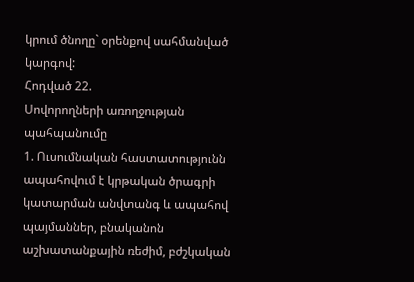կրում ծնողը` օրենքով սահմանված կարգով:
Հոդված 22.
Սովորողների առողջության պահպանումը
1. Ուսումնական հաստատությունն ապահովում է կրթական ծրագրի կատարման անվտանգ և ապահով պայմաններ, բնականոն աշխատանքային ռեժիմ, բժշկական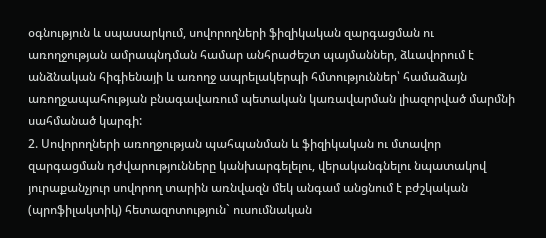օգնություն և սպասարկում, սովորողների ֆիզիկական զարգացման ու առողջության ամրապնդման համար անհրաժեշտ պայմաններ, ձևավորում է անձնական հիգիենայի և առողջ ապրելակերպի հմտություններ՝ համաձայն առողջապահության բնագավառում պետական կառավարման լիազորված մարմնի սահմանած կարգի:
2. Սովորողների առողջության պահպանման և ֆիզիկական ու մտավոր զարգացման դժվարությունները կանխարգելելու, վերականգնելու նպատակով յուրաքանչյուր սովորող տարին առնվազն մեկ անգամ անցնում է բժշկական (պրոֆիլակտիկ) հետազոտություն` ուսումնական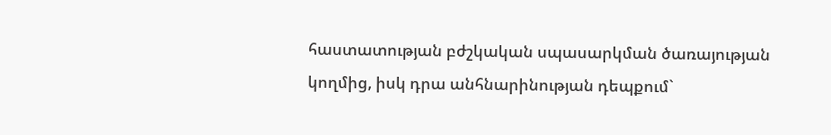հաստատության բժշկական սպասարկման ծառայության կողմից, իսկ դրա անհնարինության դեպքում`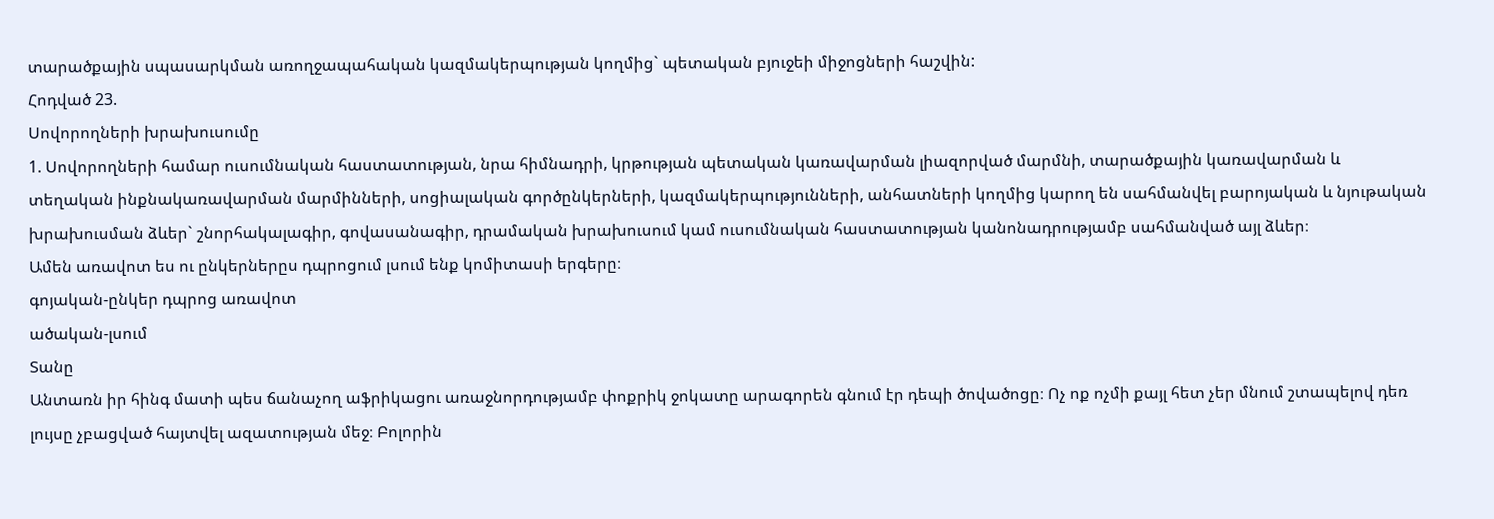տարածքային սպասարկման առողջապահական կազմակերպության կողմից` պետական բյուջեի միջոցների հաշվին:
Հոդված 23.
Սովորողների խրախուսումը
1. Սովորողների համար ուսումնական հաստատության, նրա հիմնադրի, կրթության պետական կառավարման լիազորված մարմնի, տարածքային կառավարման և տեղական ինքնակառավարման մարմինների, սոցիալական գործընկերների, կազմակերպությունների, անհատների կողմից կարող են սահմանվել բարոյական և նյութական խրախուսման ձևեր` շնորհակալագիր, գովասանագիր, դրամական խրախուսում կամ ուսումնական հաստատության կանոնադրությամբ սահմանված այլ ձևեր։
Ամեն առավոտ ես ու ընկերներըս դպրոցում լսում ենք կոմիտասի երգերը։
գոյական-ընկեր դպրոց առավոտ
ածական-լսում
Տանը
Անտառն իր հինգ մատի պես ճանաչող աֆրիկացու առաջնորդությամբ փոքրիկ ջոկատը արագորեն գնում էր դեպի ծովածոցը։ Ոչ ոք ոչմի քայլ հետ չեր մնում շտապելով դեռ լույսը չբացված հայտվել ազատության մեջ։ Բոլորին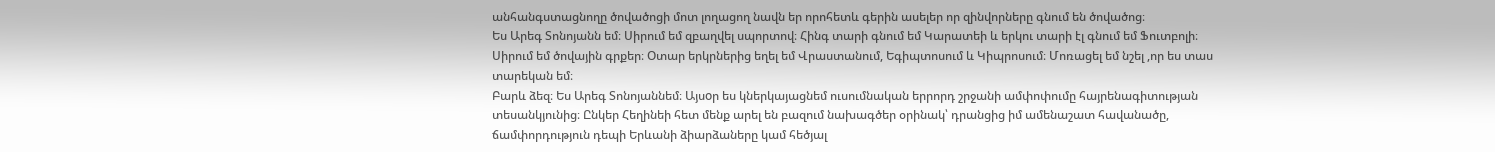անհանգստացնողը ծովածոցի մոտ լողացող նավն եր որոհետև գերին ասելեր որ զինվորները գնում են ծովածոց։
Ես Արեգ Տոնոյանն եմ։ Սիրում եմ զբաղվել սպորտով։ Հինգ տարի գնում եմ Կարատեի և երկու տարի էլ գնում եմ Ֆուտբոլի։ Սիրում եմ ծովային գրքեր։ Օտար երկրներից եղել եմ Վրաստանում, Եգիպտոսում և Կիպրոսում։ Մոռացել եմ նշել ,որ ես տաս տարեկան եմ։
Բարև ձեզ։ Ես Արեգ Տոնոյաննեմ։ Այսoր ես կներկայացնեմ ուսումնական երրորդ շրջանի ամփոփումը հայրենագիտության տեսանկյունից։ Ընկեր Հեղինեի հետ մենք արել են բազում նախագծեր օրինակ՝ դրանցից իմ ամենաշատ հավանածը, ճամփորդություն դեպի Երևանի ձիարձաները կամ հեծյալ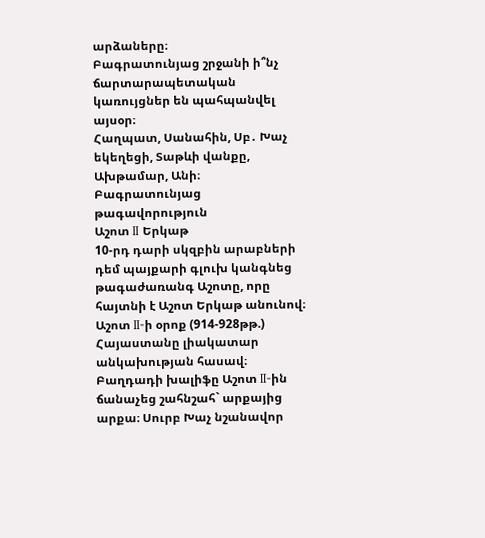արձաները։
Բագրատունյաց շրջանի ի՞նչ ճարտարապետական կառույցներ են պահպանվել այսօր։
Հաղպատ, Սանահին, Սբ․ Խաչ եկեղեցի, Տաթևի վանքը, Ախթամար, Անի։
Բագրատունյաց թագավորություն
Աշոտ II Երկաթ
10-րդ դարի սկզբին արաբների դեմ պայքարի գլուխ կանգնեց թագաժառանգ Աշոտը, որը հայտնի է Աշոտ Երկաթ անունով։ Աշոտ II-ի օրոք (914-928թթ.) Հայաստանը լիակատար անկախության հասավ։ Բաղդադի խալիֆը Աշոտ II-ին ճանաչեց շահնշահ` արքայից արքա։ Սուրբ Խաչ նշանավոր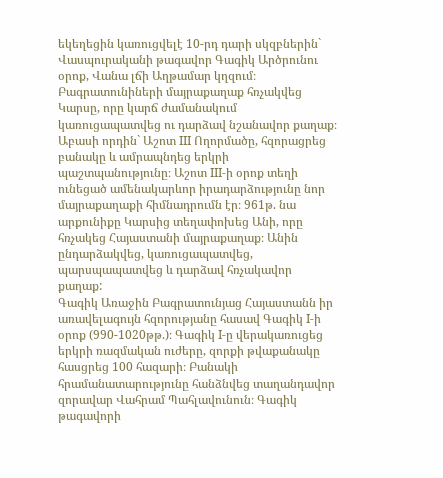եկեղեցին կառուցվելէ 10-րդ դարի սկզբներին` Վասպուրականի թագավոր Գագիկ Արծրունու օրոք, Վանա լճի Աղթամար կղզում։ Բագրատունիների մայրաքաղաք հռչակվեց Կարսը, որը կարճ ժամանակում կառուցապատվեց ու դարձավ նշանավոր քաղաք։ Աբասի որդին` Աշոտ III Ողորմածը, հզորացրեց բանակը և ամրապնդեց երկրի պաշտպանությունը։ Աշոտ III-ի օրոք տեղի ունեցած ամենակարևոր իրադարձությունը նոր մայրաքաղաքի հիմնադրումն էր։ 961թ. նա արքունիքը Կարսից տեղափոխեց Անի, որը հռչակեց Հայաստանի մայրաքաղաք։ Անին ընդարձակվեց, կառուցապատվեց, պարսպապատվեց և դարձավ հռչակավոր քաղաք:
Գագիկ Առաջին Բագրատունյաց Հայաստանն իր առավելագույն հզորությանը հասավ Գագիկ I-ի օրոք (990-1020թթ.)։ Գագիկ I-ը վերակառուցեց երկրի ռազմական ուժերը, զորքի թվաքանակը հասցրեց 100 հազարի։ Բանակի հրամանատարությունը հանձնվեց տաղանդավոր զորավար Վահրամ Պահլավունուն։ Գագիկ թագավորի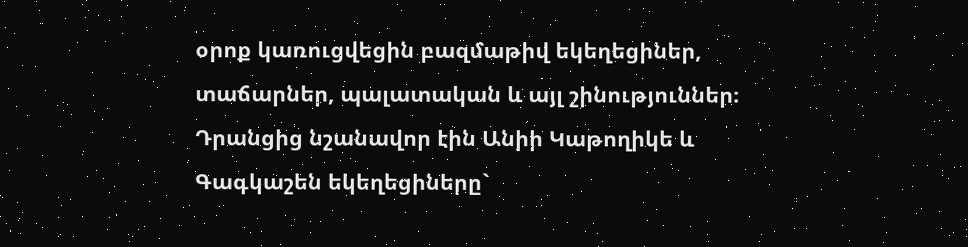օրոք կառուցվեցին բազմաթիվ եկեղեցիներ, տաճարներ, պալատական և այլ շինություններ։ Դրանցից նշանավոր էին Անիի Կաթողիկե և Գագկաշեն եկեղեցիները`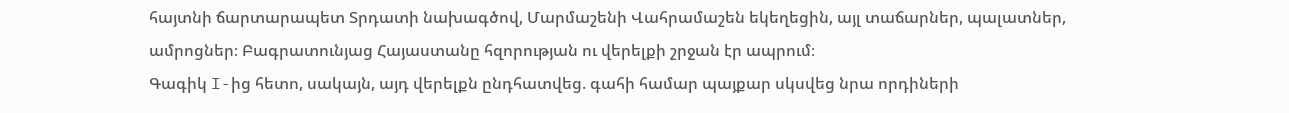հայտնի ճարտարապետ Տրդատի նախագծով, Մարմաշենի Վահրամաշեն եկեղեցին, այլ տաճարներ, պալատներ, ամրոցներ։ Բագրատունյաց Հայաստանը հզորության ու վերելքի շրջան էր ապրում։
Գագիկ I-ից հետո, սակայն, այդ վերելքն ընդհատվեց. գահի համար պայքար սկսվեց նրա որդիների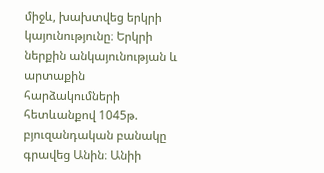միջև, խախտվեց երկրի կայունությունը։ Երկրի ներքին անկայունության և արտաքին հարձակումների հետևանքով 1045թ. բյուզանդական բանակը գրավեց Անին։ Անիի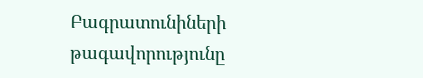Բագրատունիների թագավորությունը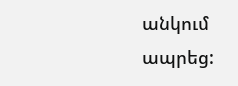անկում ապրեց: